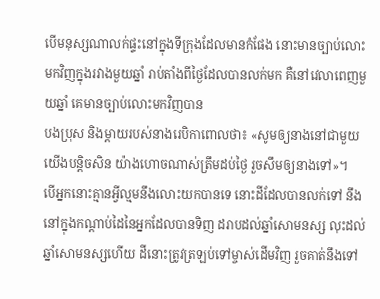បើមនុស្សណាលក់ផ្ទះនៅក្នុងទីក្រុងដែលមានកំផែង នោះមានច្បាប់លោះមកវិញក្នុងរវាងមួយឆ្នាំ រាប់តាំងពីថ្ងៃដែលបានលក់មក គឺនៅវេលាពេញមួយឆ្នាំ គេមានច្បាប់លោះមកវិញបាន
បងប្រុស និងម្តាយរបស់នាងរេបិកាពោលថា៖ «សូមឲ្យនាងនៅជាមួយយើងបន្ដិចសិន យ៉ាងហោចណាស់ត្រឹមដប់ថ្ងៃ រួចសឹមឲ្យនាងទៅ»។
បើអ្នកនោះគ្មានអ្វីល្មមនឹងលោះយកបានទេ នោះដីដែលបានលក់ទៅ នឹងនៅក្នុងកណ្ដាប់ដៃនៃអ្នកដែលបានទិញ ដរាបដល់ឆ្នាំសោមនស្ស លុះដល់ឆ្នាំសោមនស្សហើយ ដីនោះត្រូវត្រឡប់ទៅម្ចាស់ដើមវិញ រួចគាត់នឹងទៅ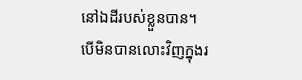នៅឯដីរបស់ខ្លួនបាន។
បើមិនបានលោះវិញក្នុងរ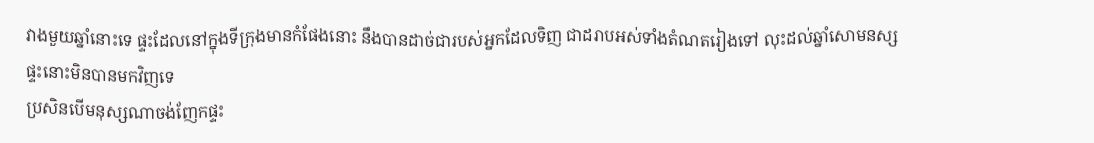វាងមួយឆ្នាំនោះទេ ផ្ទះដែលនៅក្នុងទីក្រុងមានកំផែងនោះ នឹងបានដាច់ជារបស់អ្នកដែលទិញ ជាដរាបអស់ទាំងតំណតរៀងទៅ លុះដល់ឆ្នាំសោមនស្ស ផ្ទះនោះមិនបានមកវិញទេ
ប្រសិនបើមនុស្សណាចង់ញែកផ្ទះ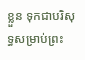ខ្លួន ទុកជាបរិសុទ្ធសម្រាប់ព្រះ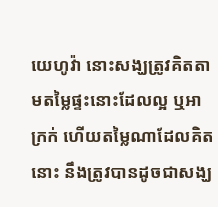យេហូវ៉ា នោះសង្ឃត្រូវគិតតាមតម្លៃផ្ទះនោះដែលល្អ ឬអាក្រក់ ហើយតម្លៃណាដែលគិតនោះ នឹងត្រូវបានដូចជាសង្ឃ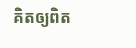គិតឲ្យពិត